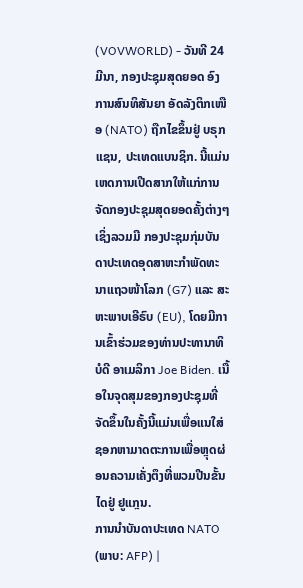(VOVWORLD) - ວັນທີ 24 ມີນາ, ກອງປະຊຸມສຸດຍອດ ອົງການສົນທິສັນຍາ ອັດລັງຕິກເໜືອ (NATO) ຖືກໄຂຂຶ້ນຢູ່ ບຣຸກແຊນ, ປະເທດແບນຊິກ. ນີ້ແມ່ນເຫດການເປີດສາກໃຫ້ແກ່ການຈັດກອງປະຊຸມສຸດຍອດຄັ້ງຕ່າງໆ ເຊິ່ງລວມມີ ກອງປະຊຸມກຸ່ມບັນດາປະເທດອຸດສາຫະກຳພັດທະນາແຖວໜ້າໂລກ (G7) ແລະ ສະຫະພາບເອີຣົບ (EU), ໂດຍມີການເຂົ້າຮ່ວມຂອງທ່ານປະທານາທິບໍດີ ອາເມລິກາ Joe Biden. ເນື້ອໃນຈຸດສຸມຂອງກອງປະຊຸມທີ່ຈັດຂຶ້ນໃນຄັ້ງນີ້ແມ່ນເພື່ອແນໃສ່ຊອກຫາມາດຕະການເພື່ອຫຼຸດຜ່ອນຄວາມເຄັ່ງຕຶງທີ່ພວມປີນຂັ້ນໄດຢູ່ ຢູແກຼນ.
ການນຳບັນດາປະເທດ NATO (ພາບ: AFP) |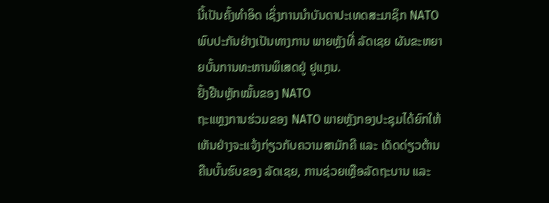ນີ້ເປັນຄັ້ງທຳອິດ ເຊິ່ງການນຳບັນດາປະເທດສະມາຊິກ NATO ພົບປະກັນຢ່າງເປັນທາງການ ພາຍຫຼັງທີ່ ລັດເຊຍ ຜັນຂະຫຍາຍບັ້ນການທະຫານພິເສດຢູ່ ຢູແກຼນ.
ຢັ້ງຢືນຫຼັກໝັ້ນຂອງ NATO
ຖະແຫຼງການຮ່ວມຂອງ NATO ພາຍຫຼັງກອງປະຊຸມໄດ້ຍົກໃຫ້ເຫັນຢ່າງຈະແຈ້ງກ່ຽວກັບຄວາມສາມັກຄີ ແລະ ເດັດດ່ຽວຕ້ານຄືນບັ້ນຮົບຂອງ ລັດເຊຍ, ການຊ່ວຍເຫຼືອລັດຖະບານ ແລະ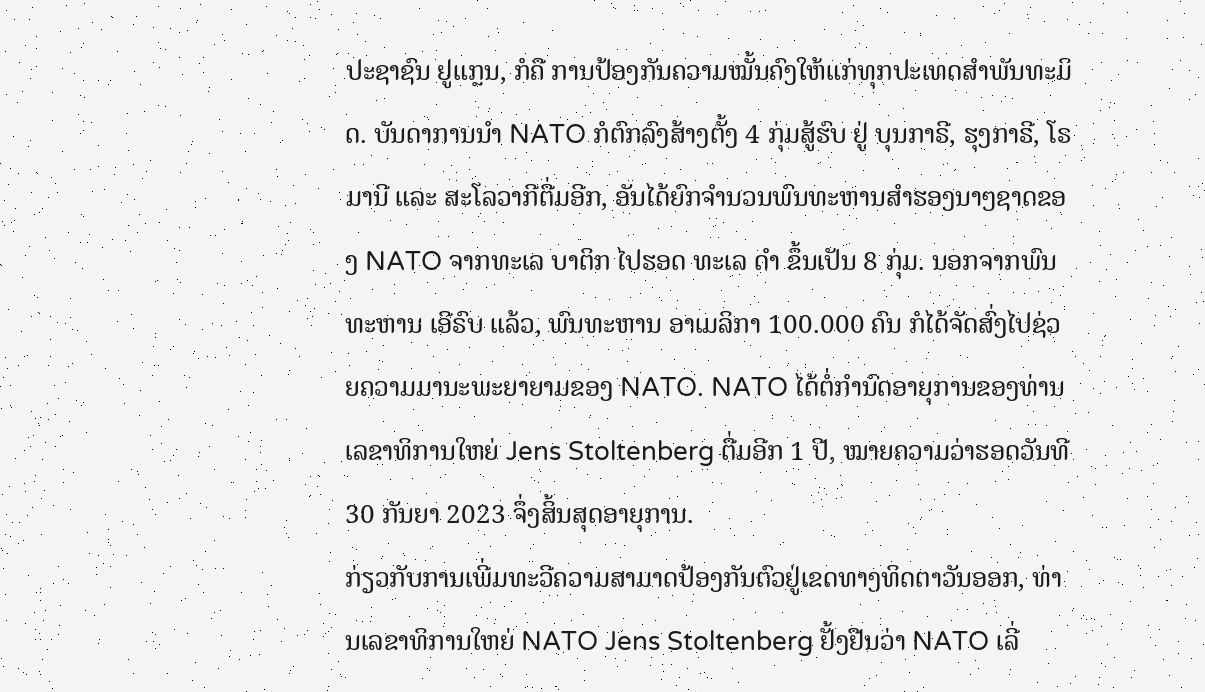ປະຊາຊົນ ຢູແກຼນ, ກໍຄື ການປ້ອງກັນຄວາມໝັ້ນຄົງໃຫ້ແກ່ທຸກປະເທດສຳພັນທະມິດ. ບັນດາການນຳ NATO ກໍຕົກລົງສ້າງຕັ້ງ 4 ກຸ່ມສູ້ຮົບ ຢູ່ ບຸນກາຣີ, ຮຸງກາຣີ, ໂຣມານີ ແລະ ສະໂລວາກີຕື່ມອີກ, ອັນໄດ້ຍົກຈຳນວນພົນທະຫານສຳຮອງນາໆຊາດຂອງ NATO ຈາກທະເລ ບາຕິກ ໄປຮອດ ທະເລ ດຳ ຂຶ້ນເປັນ 8 ກຸ່ມ. ນອກຈາກພົນທະຫານ ເອີຣົບ ແລ້ວ, ພົນທະຫານ ອາເມລິກາ 100.000 ຄົນ ກໍໄດ້ຈັດສົ່ງໄປຊ່ວຍຄວາມມານະພະຍາຍາມຂອງ NATO. NATO ໄດ້ຕໍ່ກຳນົດອາຍຸການຂອງທ່ານເລຂາທິການໃຫຍ່ Jens Stoltenberg ຕື່ມອີກ 1 ປີ, ໝາຍຄວາມວ່າຮອດວັນທີ 30 ກັນຍາ 2023 ຈຶ່ງສິ້ນສຸດອາຍຸການ.
ກ່ຽວກັບການເພີ່ມທະວີຄວາມສາມາດປ້ອງກັນຕົວຢູ່ເຂດທາງທິດຕາວັນອອກ, ທ່ານເລຂາທິການໃຫຍ່ NATO Jens Stoltenberg ຢັ້ງຢືນວ່າ NATO ເລີ່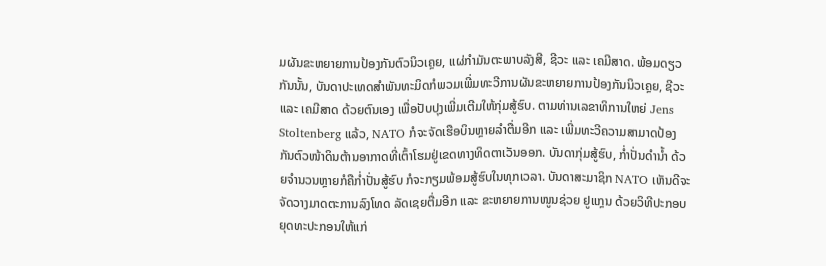ມຜັນຂະຫຍາຍການປ້ອງກັນຕົວນິວເຄຼຍ, ແຜ່ກຳມັນຕະພາບລັງສີ, ຊີວະ ແລະ ເຄມີສາດ. ພ້ອມດຽວກັນນັ້ນ, ບັນດາປະເທດສຳພັນທະມິດກໍພວມເພີ່ມທະວີການຜັນຂະຫຍາຍການປ້ອງກັນນິວເຄຼຍ, ຊີວະ ແລະ ເຄມີສາດ ດ້ວຍຕົນເອງ ເພື່ອປັບປຸງເພີ່ມເຕີມໃຫ້ກຸ່ມສູ້ຮົບ. ຕາມທ່ານເລຂາທິການໃຫຍ່ Jens Stoltenberg ແລ້ວ, NATO ກໍຈະຈັດເຮືອບິນຫຼາຍລຳຕື່ມອີກ ແລະ ເພີ່ມທະວີຄວາມສາມາດປ້ອງກັນຕົວໜ້າດິນຕ້ານອາກາດທີ່ເຕົ້າໂຮມຢູ່ເຂດທາງທິດຕາເວັນອອກ. ບັນດາກຸ່ມສູ້ຮົບ, ກ່ຳປັ່ນດຳນ້ຳ ດ້ວຍຈຳນວນຫຼາຍກໍຄືກ່ຳປັ່ນສູ້ຮົບ ກໍຈະກຽມພ້ອມສູ້ຮົບໃນທຸກເວລາ. ບັນດາສະມາຊິກ NATO ເຫັນດີຈະຈັດວາງມາດຕະການລົງໂທດ ລັດເຊຍຕື່ມອີກ ແລະ ຂະຫຍາຍການໜູນຊ່ວຍ ຢູແກຼນ ດ້ວຍວິທີປະກອບຍຸດທະປະກອນໃຫ້ແກ່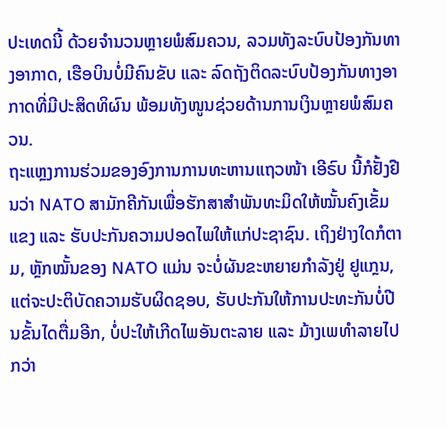ປະເທດນີ້ ດ້ວຍຈຳນວນຫຼາຍພໍສົມຄວນ, ລວມທັງລະບົບປ້ອງກັນທາງອາກາດ, ເຮືອບິນບໍ່ມີຄົນຂັບ ແລະ ລົດຖັງຕິດລະບົບປ້ອງກັນທາງອາກາດທີ່ມີປະສິດທິຜົນ ພ້ອມທັງໜູນຊ່ວຍດ້ານການເງິນຫຼາຍພໍສົມຄວນ.
ຖະແຫຼງການຮ່ວມຂອງອົງການການທະຫານແຖວໜ້າ ເອີຣົບ ນີ້ກໍຢັ້ງຢືນວ່າ NATO ສາມັກຄີກັນເພື່ອຮັກສາສຳພັນທະມິດໃຫ້ໝັ້ນຄົງເຂັ້ມແຂງ ແລະ ຮັບປະກັນຄວາມປອດໄພໃຫ້ແກ່ປະຊາຊົນ. ເຖິງຢ່າງໃດກໍຕາມ, ຫຼັກໝັ້ນຂອງ NATO ແມ່ນ ຈະບໍ່ຜັນຂະຫຍາຍກຳລັງຢູ່ ຢູແກຼນ, ແຕ່ຈະປະຕິບັດຄວາມຮັບຜິດຊອບ, ຮັບປະກັນໃຫ້ການປະທະກັນບໍ່ປີນຂັ້ນໄດຕື່ມອີກ, ບໍ່ປະໃຫ້ເກີດໄພອັນຕະລາຍ ແລະ ມ້າງເພທຳລາຍໄປກວ່າ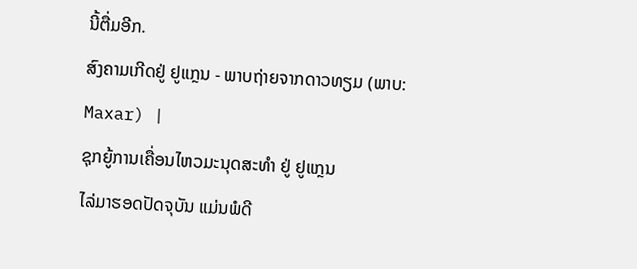ນີ້ຕື່ມອີກ.
ສົງຄາມເກີດຢູ່ ຢູແກຼນ - ພາບຖ່າຍຈາກດາວທຽມ (ພາບ: Maxar) |
ຊຸກຍູ້ການເຄື່ອນໄຫວມະນຸດສະທຳ ຢູ່ ຢູແກຼນ
ໄລ່ມາຮອດປັດຈຸບັນ ແມ່ນພໍດີ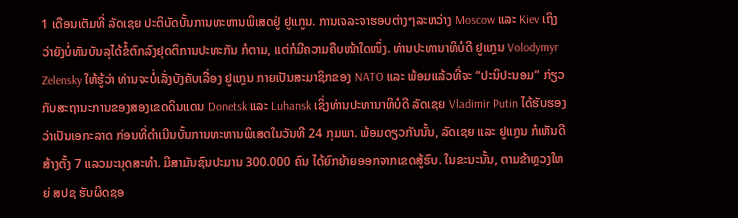1 ເດືອນເຕັມທີ່ ລັດເຊຍ ປະຕິບັດບັ້ນການທະຫານພິເສດຢູ່ ຢູແກູນ. ການເຈລະຈາຮອບຕ່າງໆລະຫວ່າງ Moscow ແລະ Kiev ເຖິງວ່າຍັງບໍ່ທັນບັນລຸໄດ້ຂໍ້ຕົກລົງຢຸດຕິການປະທະກັນ ກໍຕາມ, ແຕ່ກໍມີຄວາມຄືບໜ້າໃດໜຶ່ງ. ທ່ານປະທານາທິບໍດີ ຢູແກຼນ Volodymyr Zelensky ໃຫ້ຮູ້ວ່າ ທ່ານຈະບໍ່ເລັ່ງບັງຄັບເລື່ອງ ຢູແກຼນ ກາຍເປັນສະມາຊິກຂອງ NATO ແລະ ພ້ອມແລ້ວທີ່ຈະ “ປະນິປະນອມ” ກ່ຽວກັບສະຖານະການຂອງສອງເຂດດິນແດນ Donetsk ແລະ Luhansk ເຊິ່ງທ່ານປະທານາທິບໍດີ ລັດເຊຍ Vladimir Putin ໄດ້ຮັບຮອງວ່າເປັນເອກະລາດ ກ່ອນທີ່ດຳເນີນບັ້ນການທະຫານພິເສດໃນວັນທີ 24 ກຸມພາ. ພ້ອມດຽວກັນນັ້ນ, ລັດເຊຍ ແລະ ຢູແກຼນ ກໍເຫັນດີສ້າງຕັ້ງ 7 ແລວມະນຸດສະທຳ. ມີສາມັນຊົນປະມານ 300.000 ຄົນ ໄດ້ຍົກຍ້າຍອອກຈາກເຂດສູ້ຮົບ. ໃນຂະນະນັ້ນ, ຕາມຂ້າຫຼວງໃຫຍ່ ສປຊ ຮັບຜິດຊອ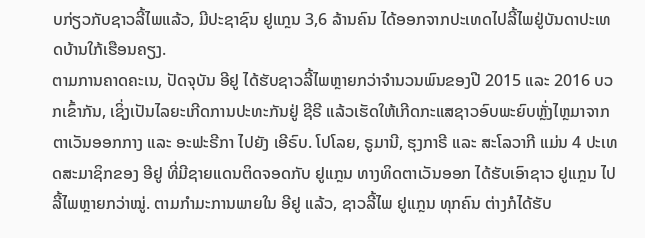ບກ່ຽວກັບຊາວລີ້ໄພແລ້ວ, ມີປະຊາຊົນ ຢູແກຼນ 3,6 ລ້ານຄົນ ໄດ້ອອກຈາກປະເທດໄປລີ້ໄພຢູ່ບັນດາປະເທດບ້ານໃກ້ເຮືອນຄຽງ.
ຕາມການຄາດຄະເນ, ປັດຈຸບັນ ອີຢູ ໄດ້ຮັບຊາວລີ້ໄພຫຼາຍກວ່າຈຳນວນພົນຂອງປີ 2015 ແລະ 2016 ບວກເຂົ້າກັນ, ເຊິ່ງເປັນໄລຍະເກີດການປະທະກັນຢູ່ ຊີຣີ ແລ້ວເຮັດໃຫ້ເກີດກະແສຊາວອົບພະຍົບຫຼັ່ງໄຫຼມາຈາກ ຕາເວັນອອກກາງ ແລະ ອະຟະຣີກາ ໄປຍັງ ເອີຣົບ. ໂປໂລຍ, ຣູມານີ, ຮຸງກາຣີ ແລະ ສະໂລວາກີ ແມ່ນ 4 ປະເທດສະມາຊິກຂອງ ອີຢູ ທີ່ມີຊາຍແດນຕິດຈອດກັບ ຢູແກຼນ ທາງທິດຕາເວັນອອກ ໄດ້ຮັບເອົາຊາວ ຢູແກຼນ ໄປລີ້ໄພຫຼາຍກວ່າໝູ່. ຕາມກຳມະການພາຍໃນ ອີຢູ ແລ້ວ, ຊາວລີ້ໄພ ຢູແກຼນ ທຸກຄົນ ຕ່າງກໍໄດ້ຮັບ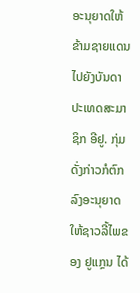ອະນຸຍາດໃຫ້ຂ້າມຊາຍແດນໄປຍັງບັນດາປະເທດສະມາຊິກ ອີຢູ. ກຸ່ມດັ່ງກ່າວກໍຕົກລົງອະນຸຍາດໃຫ້ຊາວລີ້ໄພຂອງ ຢູແກຼນ ໄດ້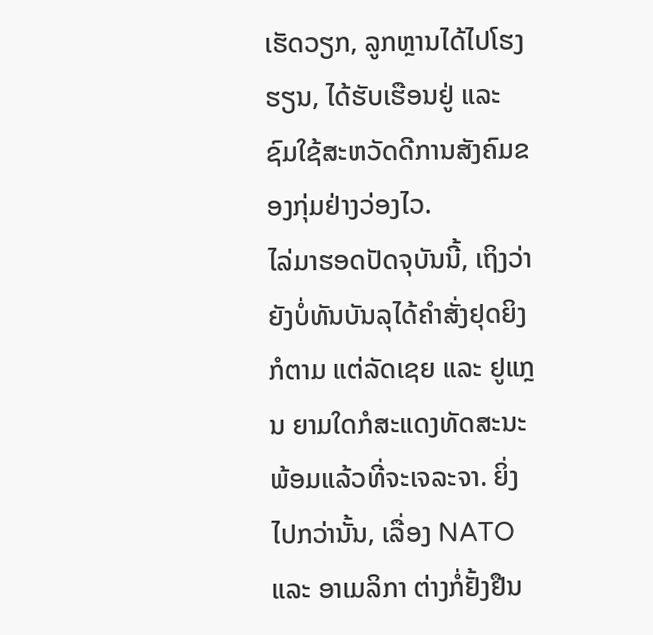ເຮັດວຽກ, ລູກຫຼານໄດ້ໄປໂຮງຮຽນ, ໄດ້ຮັບເຮືອນຢູ່ ແລະ ຊົມໃຊ້ສະຫວັດດີການສັງຄົມຂອງກຸ່ມຢ່າງວ່ອງໄວ.
ໄລ່ມາຮອດປັດຈຸບັນນີ້, ເຖິງວ່າຍັງບໍ່ທັນບັນລຸໄດ້ຄຳສັ່ງຢຸດຍິງກໍຕາມ ແຕ່ລັດເຊຍ ແລະ ຢູແກຼນ ຍາມໃດກໍສະແດງທັດສະນະພ້ອມແລ້ວທີ່ຈະເຈລະຈາ. ຍິ່ງໄປກວ່ານັ້ນ, ເລື່ອງ NATO ແລະ ອາເມລິກາ ຕ່າງກໍ່ຢັ້ງຢືນ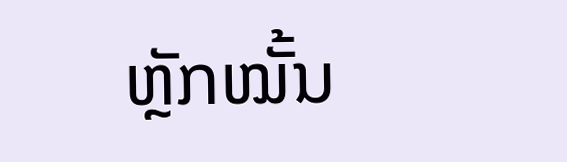ຫຼັກໝັ້ນ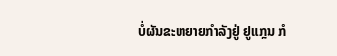ບໍ່ຜັນຂະຫຍາຍກຳລັງຢູ່ ຢູແກຼນ ກໍ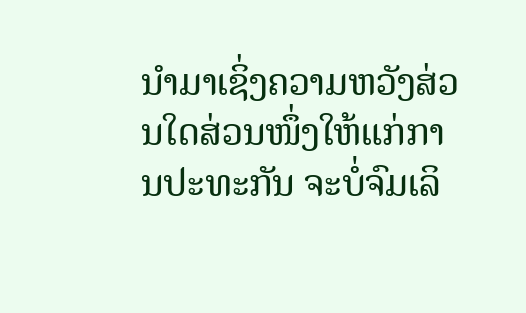ນຳມາເຊິ່ງຄວາມຫວັງສ່ວນໃດສ່ວນໜຶ່ງໃຫ້ແກ່ການປະທະກັນ ຈະບໍ່ຈົມເລິ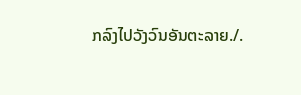ກລົງໄປວັງວົນອັນຕະລາຍ./.